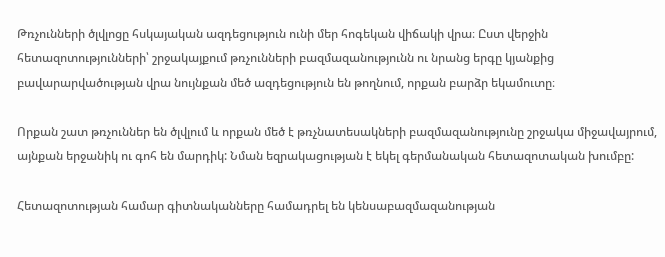Թռչունների ծլվլոցը հսկայական ազդեցություն ունի մեր հոգեկան վիճակի վրա։ Ըստ վերջին հետազոտությունների՝ շրջակայքում թռչունների բազմազանությունն ու նրանց երգը կյանքից բավարարվածության վրա նույնքան մեծ ազդեցություն են թողնում, որքան բարձր եկամուտը։

Որքան շատ թռչուններ են ծլվլում և որքան մեծ է թռչնատեսակների բազմազանությունը շրջակա միջավայրում, այնքան երջանիկ ու գոհ են մարդիկ: Նման եզրակացության է եկել գերմանական հետազոտական խումբը:

Հետազոտության համար գիտնականները համադրել են կենսաբազմազանության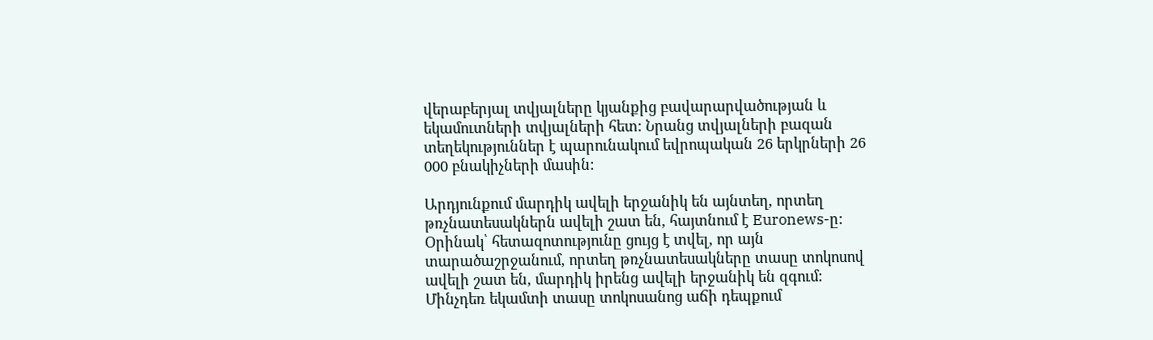վերաբերյալ տվյալները կյանքից բավարարվածության և եկամուտների տվյալների հետ: Նրանց տվյալների բազան տեղեկություններ է պարունակում եվրոպական 26 երկրների 26 000 բնակիչների մասին:

Արդյունքում մարդիկ ավելի երջանիկ են այնտեղ, որտեղ թռչնատեսակներն ավելի շատ են, հայտնում է Euronews-ը: Օրինակ՝ հետազոտությունը ցույց է տվել, որ այն տարածաշրջանում, որտեղ թռչնատեսակները տասը տոկոսով ավելի շատ են, մարդիկ իրենց ավելի երջանիկ են զգում: Մինչդեռ եկամտի տասը տոկոսանոց աճի դեպքում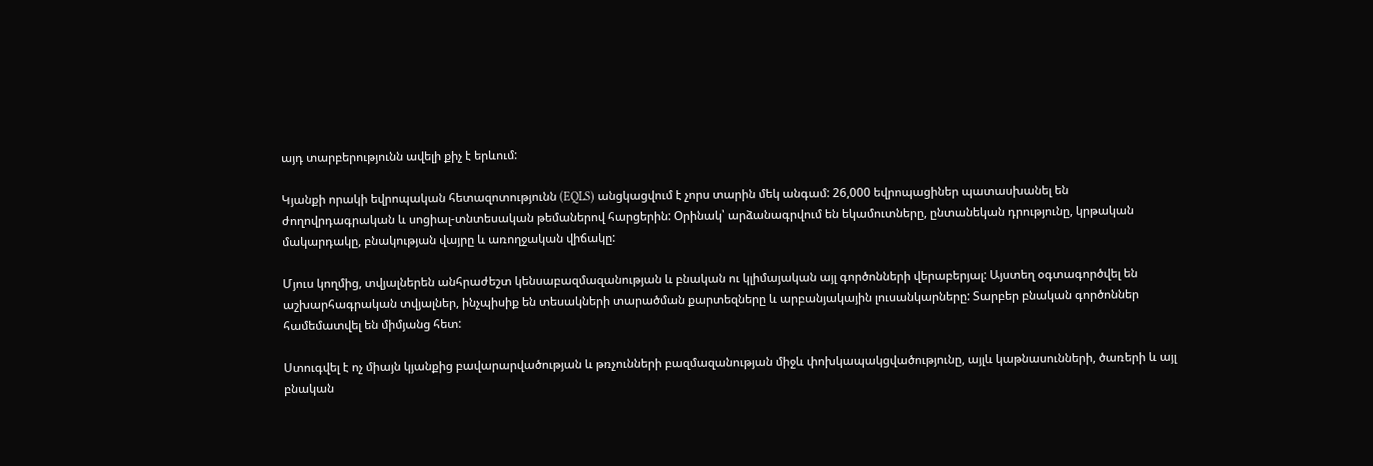այդ տարբերությունն ավելի քիչ է երևում:

Կյանքի որակի եվրոպական հետազոտությունն (EQLS) անցկացվում է չորս տարին մեկ անգամ: 26,000 եվրոպացիներ պատասխանել են ժողովրդագրական և սոցիալ-տնտեսական թեմաներով հարցերին: Օրինակ՝ արձանագրվում են եկամուտները, ընտանեկան դրությունը, կրթական մակարդակը, բնակության վայրը և առողջական վիճակը:

Մյուս կողմից, տվյալներեն անհրաժեշտ կենսաբազմազանության և բնական ու կլիմայական այլ գործոնների վերաբերյալ: Այստեղ օգտագործվել են աշխարհագրական տվյալներ, ինչպիսիք են տեսակների տարածման քարտեզները և արբանյակային լուսանկարները: Տարբեր բնական գործոններ համեմատվել են միմյանց հետ:

Ստուգվել է ոչ միայն կյանքից բավարարվածության և թռչունների բազմազանության միջև փոխկապակցվածությունը, այլև կաթնասունների, ծառերի և այլ բնական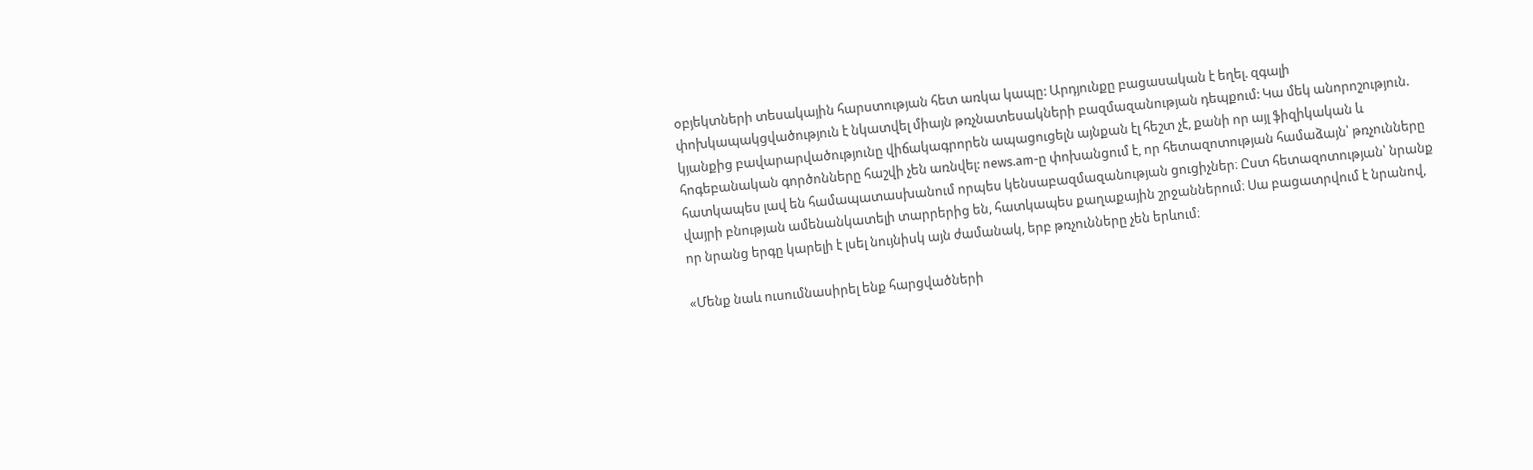օբյեկտների տեսակային հարստության հետ առկա կապը: Արդյունքը բացասական է եղել. զգալի փոխկապակցվածություն է նկատվել միայն թռչնատեսակների բազմազանության դեպքում: Կա մեկ անորոշություն. կյանքից բավարարվածությունը վիճակագրորեն ապացուցելն այնքան էլ հեշտ չէ, քանի որ այլ ֆիզիկական և հոգեբանական գործոնները հաշվի չեն առնվել: news.am-ը փոխանցում է, որ հետազոտության համաձայն՝ թռչունները հատկապես լավ են համապատասխանում որպես կենսաբազմազանության ցուցիչներ։ Ըստ հետազոտության՝ նրանք վայրի բնության ամենանկատելի տարրերից են, հատկապես քաղաքային շրջաններում։ Սա բացատրվում է նրանով, որ նրանց երգը կարելի է լսել նույնիսկ այն ժամանակ, երբ թռչունները չեն երևում։

«Մենք նաև ուսումնասիրել ենք հարցվածների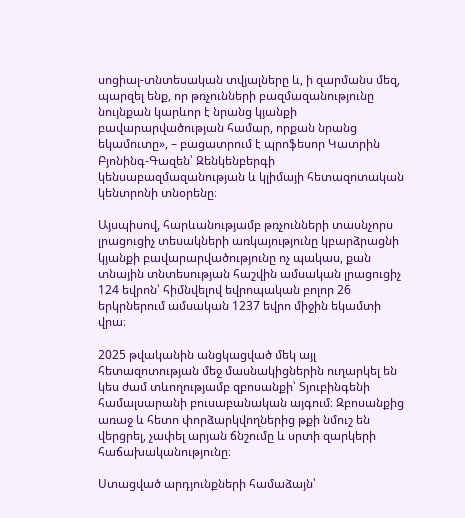սոցիալ-տնտեսական տվյալները և, ի զարմանս մեզ, պարզել ենք, որ թռչունների բազմազանությունը նույնքան կարևոր է նրանց կյանքի բավարարվածության համար, որքան նրանց եկամուտը», – բացատրում է պրոֆեսոր Կատրին Բյոնինգ-Գազեն՝ Զենկենբերգի կենսաբազմազանության և կլիմայի հետազոտական կենտրոնի տնօրենը։

Այսպիսով, հարևանությամբ թռչունների տասնչորս լրացուցիչ տեսակների առկայությունը կբարձրացնի կյանքի բավարարվածությունը ոչ պակաս, քան տնային տնտեսության հաշվին ամսական լրացուցիչ 124 եվրոն՝ հիմնվելով եվրոպական բոլոր 26 երկրներում ամսական 1237 եվրո միջին եկամտի վրա։

2025 թվականին անցկացված մեկ այլ հետազոտության մեջ մասնակիցներին ուղարկել են կես ժամ տևողությամբ զբոսանքի՝ Տյուբինգենի համալսարանի բուսաբանական այգում։ Զբոսանքից առաջ և հետո փորձարկվողներից թքի նմուշ են վերցրել, չափել արյան ճնշումը և սրտի զարկերի հաճախականությունը։

Ստացված արդյունքների համաձայն՝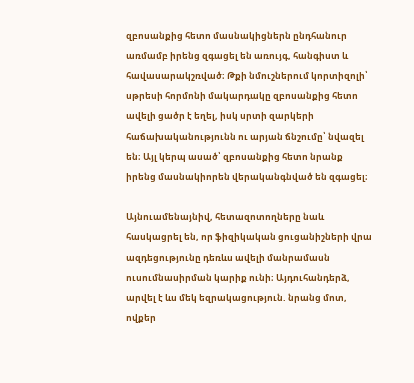զբոսանքից հետո մասնակիցներն ընդհանուր առմամբ իրենց զգացել են առույգ, հանգիստ և հավասարակշռված։ Թքի նմուշներում կորտիզոլի՝ սթրեսի հորմոնի մակարդակը զբոսանքից հետո ավելի ցածր է եղել, իսկ սրտի զարկերի հաճախականությունն ու արյան ճնշումը՝ նվազել են։ Այլ կերպ ասած՝ զբոսանքից հետո նրանք իրենց մասնակիորեն վերականգնված են զգացել։

Այնուամենայնիվ, հետազոտողները նաև հասկացրել են, որ ֆիզիկական ցուցանիշների վրա ազդեցությունը դեռևս ավելի մանրամասն ուսումնասիրման կարիք ունի։ Այդուհանդերձ, արվել է ևս մեկ եզրակացություն. նրանց մոտ, ովքեր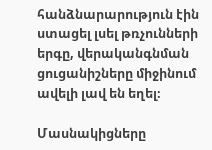հանձնարարություն էին ստացել լսել թռչունների երգը, վերականգնման ցուցանիշները միջինում ավելի լավ են եղել։

Մասնակիցները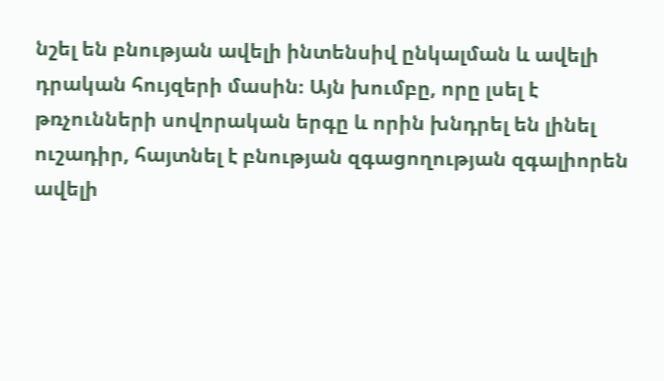նշել են բնության ավելի ինտենսիվ ընկալման և ավելի դրական հույզերի մասին։ Այն խումբը, որը լսել է թռչունների սովորական երգը և որին խնդրել են լինել ուշադիր, հայտնել է բնության զգացողության զգալիորեն ավելի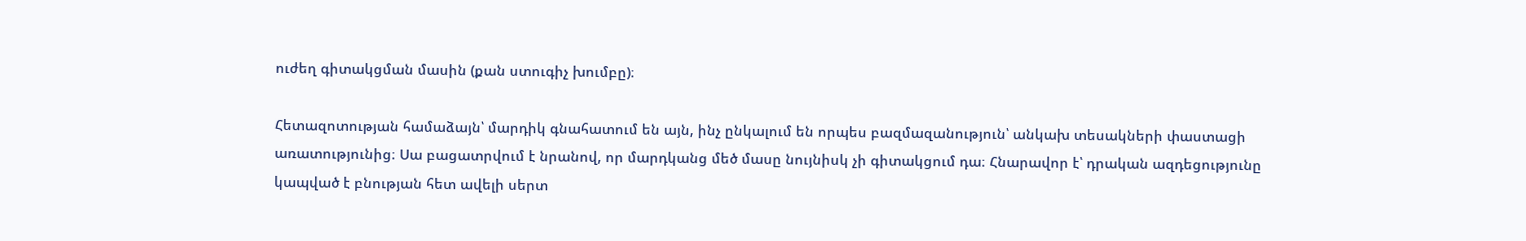ուժեղ գիտակցման մասին (քան ստուգիչ խումբը)։

Հետազոտության համաձայն՝ մարդիկ գնահատում են այն, ինչ ընկալում են որպես բազմազանություն՝ անկախ տեսակների փաստացի առատությունից։ Սա բացատրվում է նրանով, որ մարդկանց մեծ մասը նույնիսկ չի գիտակցում դա։ Հնարավոր է՝ դրական ազդեցությունը կապված է բնության հետ ավելի սերտ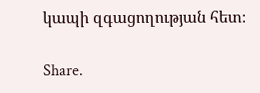կապի զգացողության հետ։

Share.